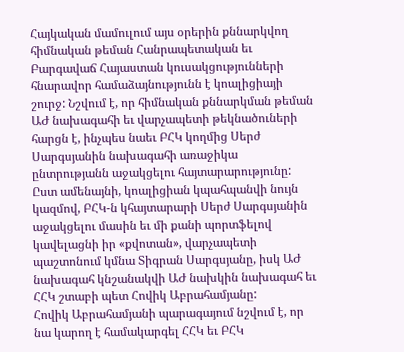Հայկական մամուլում այս օրերին քննարկվող հիմնական թեման Հանրապետական եւ Բարգավաճ Հայաստան կուսակցությունների հնարավոր համաձայնությունն է կոալիցիայի շուրջ: Նշվում է, որ հիմնական քննարկման թեման ԱԺ նախագահի եւ վարչապետի թեկնածուների հարցն է, ինչպես նաեւ ԲՀԿ կողմից Սերժ Սարգսյանին նախագահի առաջիկա ընտրությանն աջակցելու հայտարարությունը:
Ըստ ամենայնի, կոալիցիան կպահպանվի նույն կազմով, ԲՀԿ-ն կհայտարարի Սերժ Սարգսյանին աջակցելու մասին եւ մի քանի պորտֆելով կավելացնի իր «քվոտան», վարչապետի պաշտոնում կմնա Տիգրան Սարգսյանը, իսկ ԱԺ նախագահ կնշանակվի ԱԺ նախկին նախագահ եւ ՀՀԿ շտաբի պետ Հովիկ Աբրահամյանը:
Հովիկ Աբրահամյանի պարագայում նշվում է, որ նա կարող է համակարգել ՀՀԿ եւ ԲՀԿ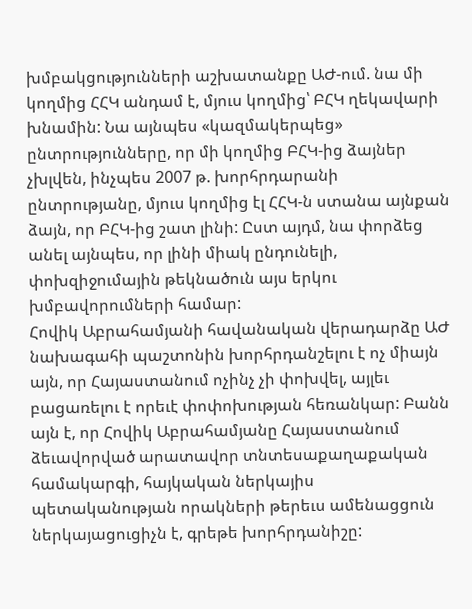խմբակցությունների աշխատանքը ԱԺ-ում. նա մի կողմից ՀՀԿ անդամ է, մյուս կողմից՝ ԲՀԿ ղեկավարի խնամին: Նա այնպես «կազմակերպեց» ընտրությունները, որ մի կողմից ԲՀԿ-ից ձայներ չխլվեն, ինչպես 2007 թ. խորհրդարանի ընտրությանը, մյուս կողմից էլ ՀՀԿ-ն ստանա այնքան ձայն, որ ԲՀԿ-ից շատ լինի: Ըստ այդմ, նա փորձեց անել այնպես, որ լինի միակ ընդունելի, փոխզիջումային թեկնածուն այս երկու խմբավորումների համար:
Հովիկ Աբրահամյանի հավանական վերադարձը ԱԺ նախագահի պաշտոնին խորհրդանշելու է ոչ միայն այն, որ Հայաստանում ոչինչ չի փոխվել, այլեւ բացառելու է որեւէ փոփոխության հեռանկար: Բանն այն է, որ Հովիկ Աբրահամյանը Հայաստանում ձեւավորված արատավոր տնտեսաքաղաքական համակարգի, հայկական ներկայիս պետականության որակների թերեւս ամենացցուն ներկայացուցիչն է, գրեթե խորհրդանիշը: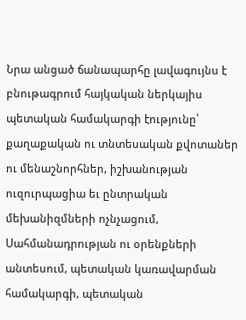Նրա անցած ճանապարհը լավագույնս է բնութագրում հայկական ներկայիս պետական համակարգի էությունը՝ քաղաքական ու տնտեսական քվոտաներ ու մենաշնորհներ, իշխանության ուզուրպացիա եւ ընտրական մեխանիզմների ոչնչացում, Սահմանադրության ու օրենքների անտեսում, պետական կառավարման համակարգի, պետական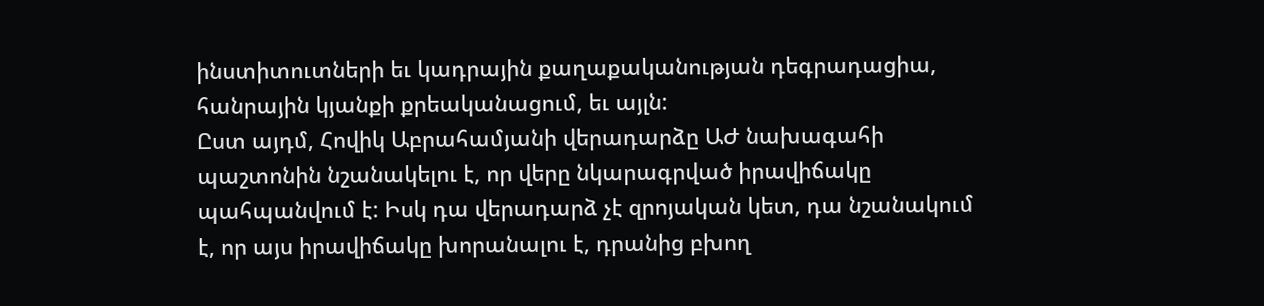ինստիտուտների եւ կադրային քաղաքականության դեգրադացիա, հանրային կյանքի քրեականացում, եւ այլն:
Ըստ այդմ, Հովիկ Աբրահամյանի վերադարձը ԱԺ նախագահի պաշտոնին նշանակելու է, որ վերը նկարագրված իրավիճակը պահպանվում է: Իսկ դա վերադարձ չէ զրոյական կետ, դա նշանակում է, որ այս իրավիճակը խորանալու է, դրանից բխող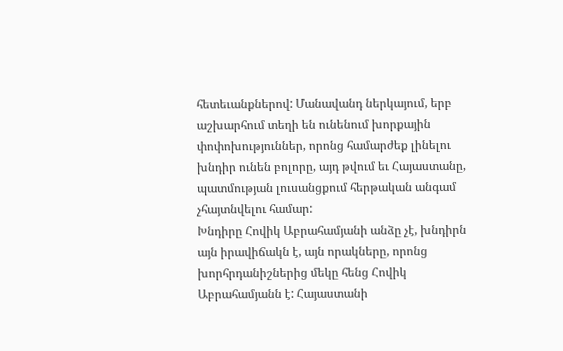հետեւանքներով: Մանավանդ ներկայում, երբ աշխարհում տեղի են ունենում խորքային փոփոխություններ, որոնց համարժեք լինելու խնդիր ունեն բոլորը, այդ թվում եւ Հայաստանը, պատմության լուսանցքում հերթական անգամ չհայտնվելու համար:
Խնդիրը Հովիկ Աբրահամյանի անձը չէ, խնդիրն այն իրավիճակն է, այն որակները, որոնց խորհրդանիշներից մեկը հենց Հովիկ Աբրահամյանն է: Հայաստանի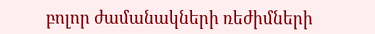բոլոր ժամանակների ռեժիմների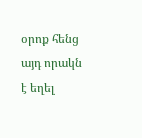օրոք հենց այդ որակն է եղել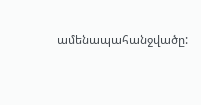ամենապահանջվածը: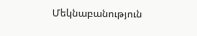Մեկնաբանություն